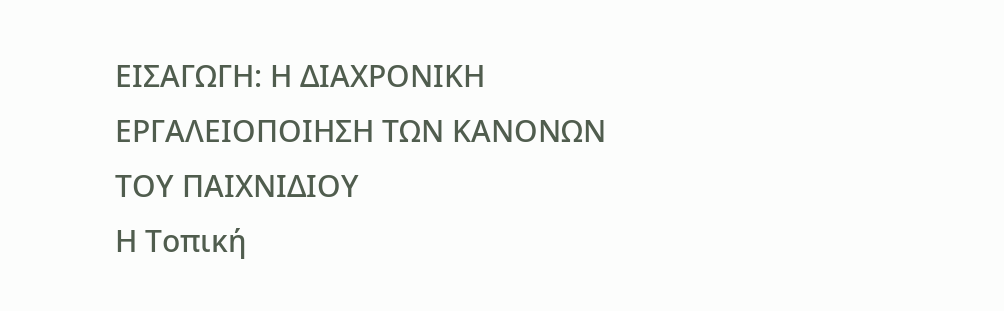ΕΙΣΑΓΩΓΗ: Η ΔΙΑΧΡΟΝΙΚΗ ΕΡΓΑΛΕΙΟΠΟΙΗΣΗ ΤΩΝ ΚΑΝΟΝΩΝ ΤΟΥ ΠΑΙΧΝΙΔΙΟΥ
Η Τοπική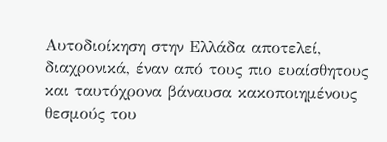Αυτοδιοίκηση στην Ελλάδα αποτελεί, διαχρονικά, έναν από τους πιο ευαίσθητους και ταυτόχρονα βάναυσα κακοποιημένους θεσμούς του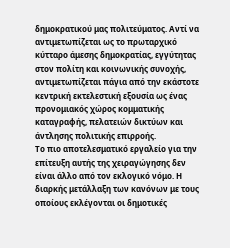δημοκρατικού μας πολιτεύματος. Αντί να αντιμετωπίζεται ως το πρωταρχικό κύτταρο άμεσης δημοκρατίας, εγγύτητας στον πολίτη και κοινωνικής συνοχής, αντιμετωπίζεται πάγια από την εκάστοτε κεντρική εκτελεστική εξουσία ως ένας προνομιακός χώρος κομματικής καταγραφής, πελατειών δικτύων και άντλησης πολιτικής επιρροής.
Το πιο αποτελεσματικό εργαλείο για την επίτευξη αυτής της χειραγώγησης δεν είναι άλλο από τον εκλογικό νόμο. Η διαρκής μετάλλαξη των κανόνων με τους οποίους εκλέγονται οι δημοτικές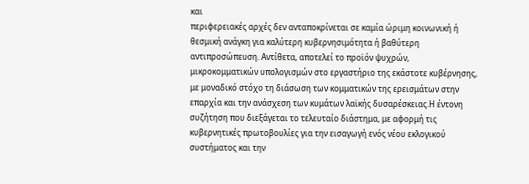και
περιφερειακές αρχές δεν ανταποκρίνεται σε καμία ώριμη κοινωνική ή θεσμική ανάγκη για καλύτερη κυβερνησιμότητα ή βαθύτερη αντιπροσώπευση. Αντίθετα, αποτελεί το προϊόν ψυχρών, μικροκομματικών υπολογισμών στο εργαστήριο της εκάστοτε κυβέρνησης, με μοναδικό στόχο τη διάσωση των κομματικών της ερεισμάτων στην επαρχία και την ανάσχεση των κυμάτων λαϊκής δυσαρέσκειας.Η έντονη συζήτηση που διεξάγεται το τελευταίο διάστημα, με αφορμή τις κυβερνητικές πρωτοβουλίες για την εισαγωγή ενός νέου εκλογικού συστήματος και την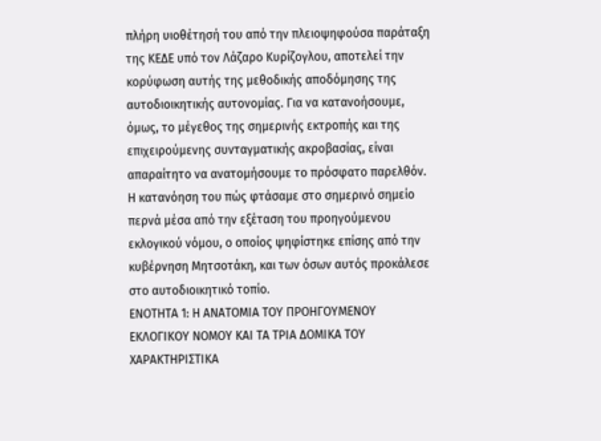πλήρη υιοθέτησή του από την πλειοψηφούσα παράταξη της ΚΕΔΕ υπό τον Λάζαρο Κυρίζογλου, αποτελεί την κορύφωση αυτής της μεθοδικής αποδόμησης της αυτοδιοικητικής αυτονομίας. Για να κατανοήσουμε, όμως, το μέγεθος της σημερινής εκτροπής και της επιχειρούμενης συνταγματικής ακροβασίας, είναι απαραίτητο να ανατομήσουμε το πρόσφατο παρελθόν. Η κατανόηση του πώς φτάσαμε στο σημερινό σημείο περνά μέσα από την εξέταση του προηγούμενου εκλογικού νόμου, ο οποίος ψηφίστηκε επίσης από την κυβέρνηση Μητσοτάκη, και των όσων αυτός προκάλεσε στο αυτοδιοικητικό τοπίο.
ΕΝΟΤΗΤΑ 1: Η ΑΝΑΤΟΜΙΑ ΤΟΥ ΠΡΟΗΓΟΥΜΕΝΟΥ ΕΚΛΟΓΙΚΟΥ ΝΟΜΟΥ ΚΑΙ ΤΑ ΤΡΙΑ ΔΟΜΙΚΑ ΤΟΥ ΧΑΡΑΚΤΗΡΙΣΤΙΚΑ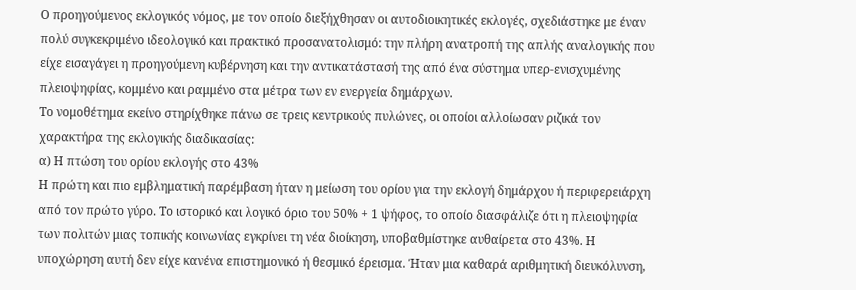Ο προηγούμενος εκλογικός νόμος, με τον οποίο διεξήχθησαν οι αυτοδιοικητικές εκλογές, σχεδιάστηκε με έναν πολύ συγκεκριμένο ιδεολογικό και πρακτικό προσανατολισμό: την πλήρη ανατροπή της απλής αναλογικής που είχε εισαγάγει η προηγούμενη κυβέρνηση και την αντικατάστασή της από ένα σύστημα υπερ-ενισχυμένης πλειοψηφίας, κομμένο και ραμμένο στα μέτρα των εν ενεργεία δημάρχων.
Το νομοθέτημα εκείνο στηρίχθηκε πάνω σε τρεις κεντρικούς πυλώνες, οι οποίοι αλλοίωσαν ριζικά τον χαρακτήρα της εκλογικής διαδικασίας:
α) Η πτώση του ορίου εκλογής στο 43%
Η πρώτη και πιο εμβληματική παρέμβαση ήταν η μείωση του ορίου για την εκλογή δημάρχου ή περιφερειάρχη από τον πρώτο γύρο. Το ιστορικό και λογικό όριο του 50% + 1 ψήφος, το οποίο διασφάλιζε ότι η πλειοψηφία των πολιτών μιας τοπικής κοινωνίας εγκρίνει τη νέα διοίκηση, υποβαθμίστηκε αυθαίρετα στο 43%. Η υποχώρηση αυτή δεν είχε κανένα επιστημονικό ή θεσμικό έρεισμα. Ήταν μια καθαρά αριθμητική διευκόλυνση,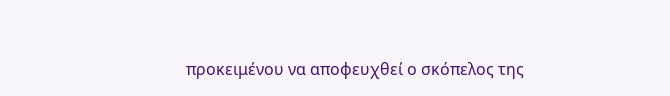προκειμένου να αποφευχθεί ο σκόπελος της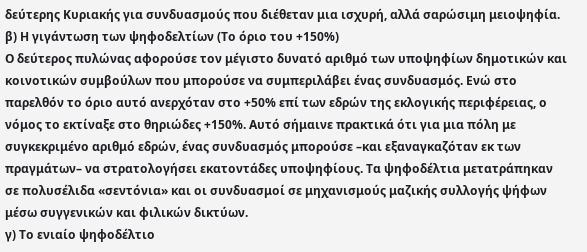δεύτερης Κυριακής για συνδυασμούς που διέθεταν μια ισχυρή, αλλά σαρώσιμη μειοψηφία.
β) Η γιγάντωση των ψηφοδελτίων (Το όριο του +150%)
Ο δεύτερος πυλώνας αφορούσε τον μέγιστο δυνατό αριθμό των υποψηφίων δημοτικών και κοινοτικών συμβούλων που μπορούσε να συμπεριλάβει ένας συνδυασμός. Ενώ στο παρελθόν το όριο αυτό ανερχόταν στο +50% επί των εδρών της εκλογικής περιφέρειας, ο νόμος το εκτίναξε στο θηριώδες +150%. Αυτό σήμαινε πρακτικά ότι για μια πόλη με συγκεκριμένο αριθμό εδρών, ένας συνδυασμός μπορούσε –και εξαναγκαζόταν εκ των πραγμάτων– να στρατολογήσει εκατοντάδες υποψηφίους. Τα ψηφοδέλτια μετατράπηκαν σε πολυσέλιδα «σεντόνια» και οι συνδυασμοί σε μηχανισμούς μαζικής συλλογής ψήφων μέσω συγγενικών και φιλικών δικτύων.
γ) Το ενιαίο ψηφοδέλτιο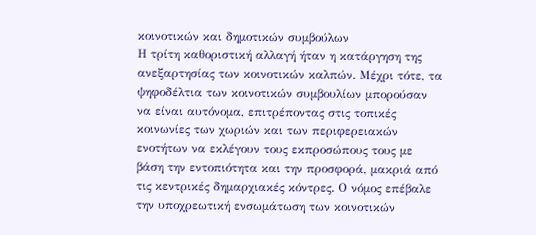κοινοτικών και δημοτικών συμβούλων
Η τρίτη καθοριστική αλλαγή ήταν η κατάργηση της ανεξαρτησίας των κοινοτικών καλπών. Μέχρι τότε, τα ψηφοδέλτια των κοινοτικών συμβουλίων μπορούσαν να είναι αυτόνομα, επιτρέποντας στις τοπικές κοινωνίες των χωριών και των περιφερειακών ενοτήτων να εκλέγουν τους εκπροσώπους τους με βάση την εντοπιότητα και την προσφορά, μακριά από τις κεντρικές δημαρχιακές κόντρες. Ο νόμος επέβαλε την υποχρεωτική ενσωμάτωση των κοινοτικών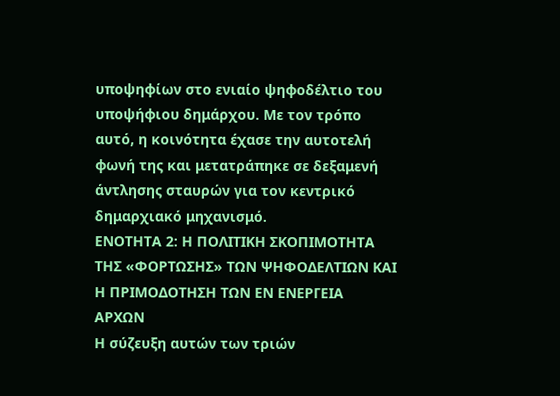υποψηφίων στο ενιαίο ψηφοδέλτιο του υποψήφιου δημάρχου. Με τον τρόπο αυτό, η κοινότητα έχασε την αυτοτελή φωνή της και μετατράπηκε σε δεξαμενή άντλησης σταυρών για τον κεντρικό δημαρχιακό μηχανισμό.
ΕΝΟΤΗΤΑ 2: Η ΠΟΛΙΤΙΚΗ ΣΚΟΠΙΜΟΤΗΤΑ ΤΗΣ «ΦΟΡΤΩΣΗΣ» ΤΩΝ ΨΗΦΟΔΕΛΤΙΩΝ ΚΑΙ Η ΠΡΙΜΟΔΟΤΗΣΗ ΤΩΝ ΕΝ ΕΝΕΡΓΕΙΑ ΑΡΧΩΝ
Η σύζευξη αυτών των τριών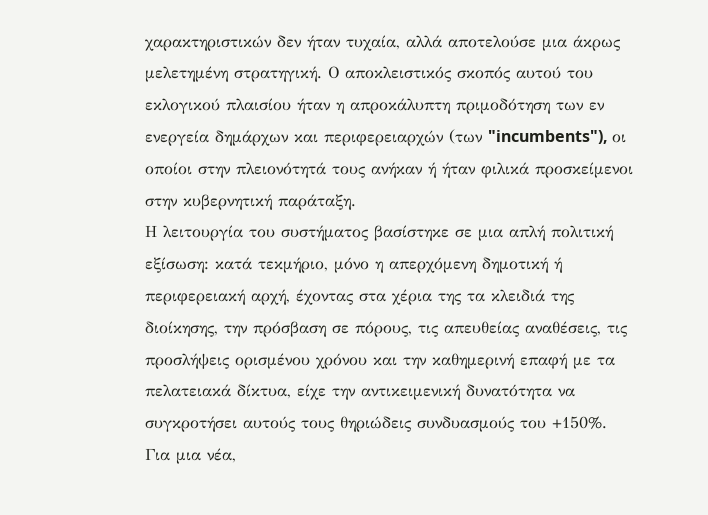χαρακτηριστικών δεν ήταν τυχαία, αλλά αποτελούσε μια άκρως μελετημένη στρατηγική. Ο αποκλειστικός σκοπός αυτού του εκλογικού πλαισίου ήταν η απροκάλυπτη πριμοδότηση των εν ενεργεία δημάρχων και περιφερειαρχών (των "incumbents"), οι οποίοι στην πλειονότητά τους ανήκαν ή ήταν φιλικά προσκείμενοι στην κυβερνητική παράταξη.
Η λειτουργία του συστήματος βασίστηκε σε μια απλή πολιτική εξίσωση: κατά τεκμήριο, μόνο η απερχόμενη δημοτική ή περιφερειακή αρχή, έχοντας στα χέρια της τα κλειδιά της διοίκησης, την πρόσβαση σε πόρους, τις απευθείας αναθέσεις, τις προσλήψεις ορισμένου χρόνου και την καθημερινή επαφή με τα πελατειακά δίκτυα, είχε την αντικειμενική δυνατότητα να συγκροτήσει αυτούς τους θηριώδεις συνδυασμούς του +150%.
Για μια νέα,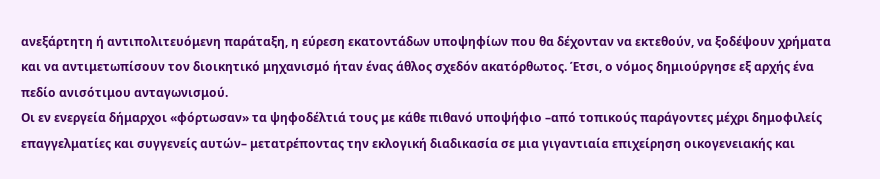ανεξάρτητη ή αντιπολιτευόμενη παράταξη, η εύρεση εκατοντάδων υποψηφίων που θα δέχονταν να εκτεθούν, να ξοδέψουν χρήματα και να αντιμετωπίσουν τον διοικητικό μηχανισμό ήταν ένας άθλος σχεδόν ακατόρθωτος. Έτσι, ο νόμος δημιούργησε εξ αρχής ένα πεδίο ανισότιμου ανταγωνισμού.
Οι εν ενεργεία δήμαρχοι «φόρτωσαν» τα ψηφοδέλτιά τους με κάθε πιθανό υποψήφιο –από τοπικούς παράγοντες μέχρι δημοφιλείς επαγγελματίες και συγγενείς αυτών– μετατρέποντας την εκλογική διαδικασία σε μια γιγαντιαία επιχείρηση οικογενειακής και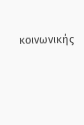κοινωνικής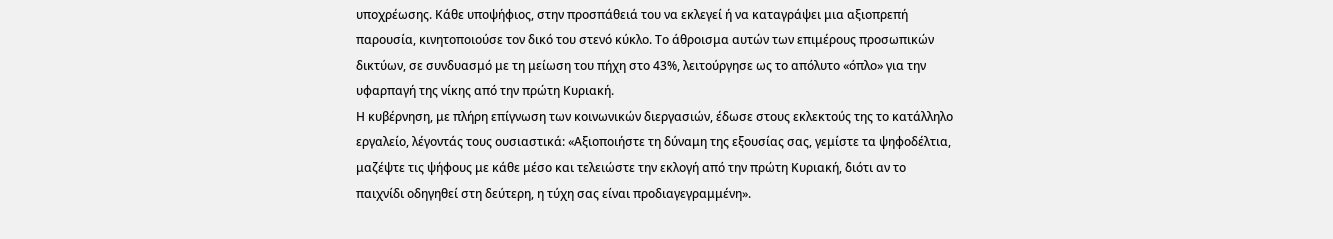υποχρέωσης. Κάθε υποψήφιος, στην προσπάθειά του να εκλεγεί ή να καταγράψει μια αξιοπρεπή παρουσία, κινητοποιούσε τον δικό του στενό κύκλο. Το άθροισμα αυτών των επιμέρους προσωπικών δικτύων, σε συνδυασμό με τη μείωση του πήχη στο 43%, λειτούργησε ως το απόλυτο «όπλο» για την υφαρπαγή της νίκης από την πρώτη Κυριακή.
Η κυβέρνηση, με πλήρη επίγνωση των κοινωνικών διεργασιών, έδωσε στους εκλεκτούς της το κατάλληλο εργαλείο, λέγοντάς τους ουσιαστικά: «Αξιοποιήστε τη δύναμη της εξουσίας σας, γεμίστε τα ψηφοδέλτια, μαζέψτε τις ψήφους με κάθε μέσο και τελειώστε την εκλογή από την πρώτη Κυριακή, διότι αν το παιχνίδι οδηγηθεί στη δεύτερη, η τύχη σας είναι προδιαγεγραμμένη».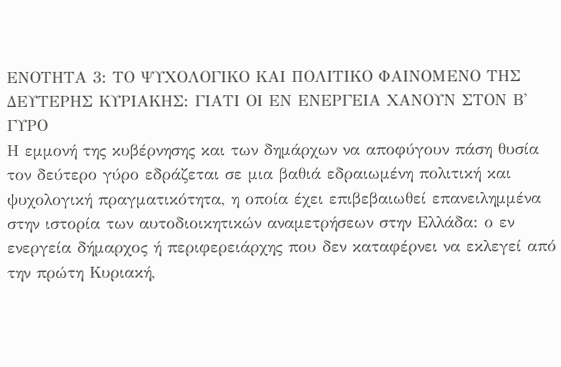ΕΝΟΤΗΤΑ 3: ΤΟ ΨΥΧΟΛΟΓΙΚΟ ΚΑΙ ΠΟΛΙΤΙΚΟ ΦΑΙΝΟΜΕΝΟ ΤΗΣ ΔΕΥΤΕΡΗΣ ΚΥΡΙΑΚΗΣ: ΓΙΑΤΙ ΟΙ ΕΝ ΕΝΕΡΓΕΙΑ ΧΑΝΟΥΝ ΣΤΟΝ Β' ΓΥΡΟ
Η εμμονή της κυβέρνησης και των δημάρχων να αποφύγουν πάση θυσία τον δεύτερο γύρο εδράζεται σε μια βαθιά εδραιωμένη πολιτική και ψυχολογική πραγματικότητα, η οποία έχει επιβεβαιωθεί επανειλημμένα στην ιστορία των αυτοδιοικητικών αναμετρήσεων στην Ελλάδα: ο εν ενεργεία δήμαρχος ή περιφερειάρχης που δεν καταφέρνει να εκλεγεί από την πρώτη Κυριακή,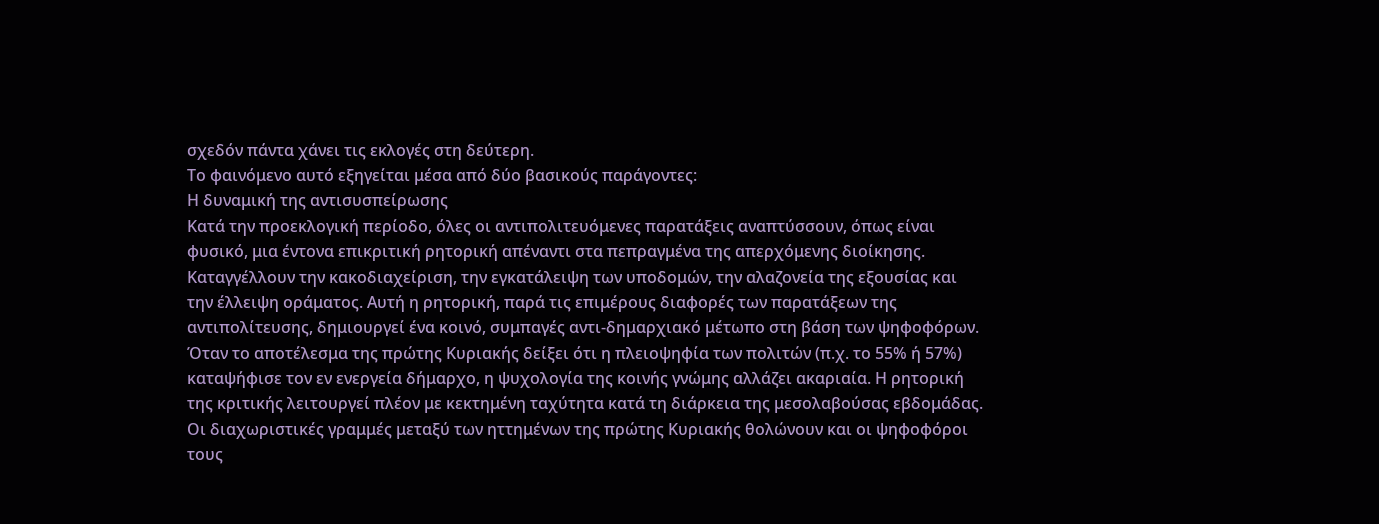σχεδόν πάντα χάνει τις εκλογές στη δεύτερη.
Το φαινόμενο αυτό εξηγείται μέσα από δύο βασικούς παράγοντες:
Η δυναμική της αντισυσπείρωσης
Κατά την προεκλογική περίοδο, όλες οι αντιπολιτευόμενες παρατάξεις αναπτύσσουν, όπως είναι φυσικό, μια έντονα επικριτική ρητορική απέναντι στα πεπραγμένα της απερχόμενης διοίκησης. Καταγγέλλουν την κακοδιαχείριση, την εγκατάλειψη των υποδομών, την αλαζονεία της εξουσίας και την έλλειψη οράματος. Αυτή η ρητορική, παρά τις επιμέρους διαφορές των παρατάξεων της αντιπολίτευσης, δημιουργεί ένα κοινό, συμπαγές αντι-δημαρχιακό μέτωπο στη βάση των ψηφοφόρων.
Όταν το αποτέλεσμα της πρώτης Κυριακής δείξει ότι η πλειοψηφία των πολιτών (π.χ. το 55% ή 57%) καταψήφισε τον εν ενεργεία δήμαρχο, η ψυχολογία της κοινής γνώμης αλλάζει ακαριαία. Η ρητορική της κριτικής λειτουργεί πλέον με κεκτημένη ταχύτητα κατά τη διάρκεια της μεσολαβούσας εβδομάδας. Οι διαχωριστικές γραμμές μεταξύ των ηττημένων της πρώτης Κυριακής θολώνουν και οι ψηφοφόροι τους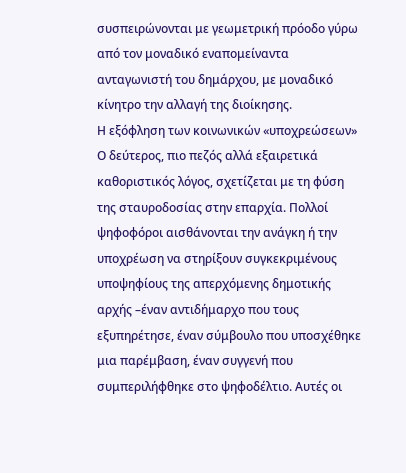συσπειρώνονται με γεωμετρική πρόοδο γύρω από τον μοναδικό εναπομείναντα ανταγωνιστή του δημάρχου, με μοναδικό κίνητρο την αλλαγή της διοίκησης.
Η εξόφληση των κοινωνικών «υποχρεώσεων»
Ο δεύτερος, πιο πεζός αλλά εξαιρετικά καθοριστικός λόγος, σχετίζεται με τη φύση της σταυροδοσίας στην επαρχία. Πολλοί ψηφοφόροι αισθάνονται την ανάγκη ή την υποχρέωση να στηρίξουν συγκεκριμένους υποψηφίους της απερχόμενης δημοτικής αρχής –έναν αντιδήμαρχο που τους εξυπηρέτησε, έναν σύμβουλο που υποσχέθηκε μια παρέμβαση, έναν συγγενή που συμπεριλήφθηκε στο ψηφοδέλτιο. Αυτές οι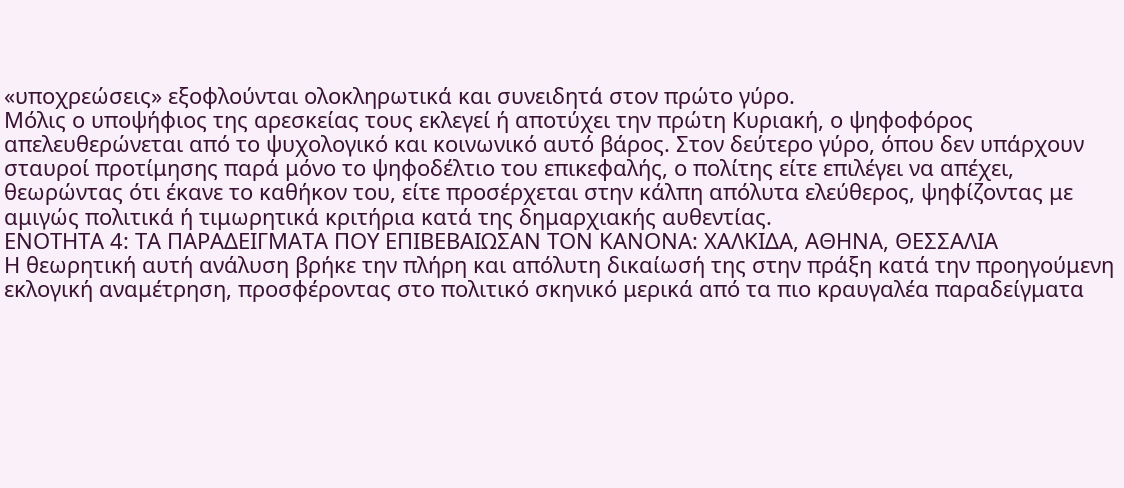«υποχρεώσεις» εξοφλούνται ολοκληρωτικά και συνειδητά στον πρώτο γύρο.
Μόλις ο υποψήφιος της αρεσκείας τους εκλεγεί ή αποτύχει την πρώτη Κυριακή, ο ψηφοφόρος απελευθερώνεται από το ψυχολογικό και κοινωνικό αυτό βάρος. Στον δεύτερο γύρο, όπου δεν υπάρχουν σταυροί προτίμησης παρά μόνο το ψηφοδέλτιο του επικεφαλής, ο πολίτης είτε επιλέγει να απέχει, θεωρώντας ότι έκανε το καθήκον του, είτε προσέρχεται στην κάλπη απόλυτα ελεύθερος, ψηφίζοντας με αμιγώς πολιτικά ή τιμωρητικά κριτήρια κατά της δημαρχιακής αυθεντίας.
ΕΝΟΤΗΤΑ 4: ΤΑ ΠΑΡΑΔΕΙΓΜΑΤΑ ΠΟΥ ΕΠΙΒΕΒΑΙΩΣΑΝ ΤΟΝ ΚΑΝΟΝΑ: ΧΑΛΚΙΔΑ, ΑΘΗΝΑ, ΘΕΣΣΑΛΙΑ
Η θεωρητική αυτή ανάλυση βρήκε την πλήρη και απόλυτη δικαίωσή της στην πράξη κατά την προηγούμενη εκλογική αναμέτρηση, προσφέροντας στο πολιτικό σκηνικό μερικά από τα πιο κραυγαλέα παραδείγματα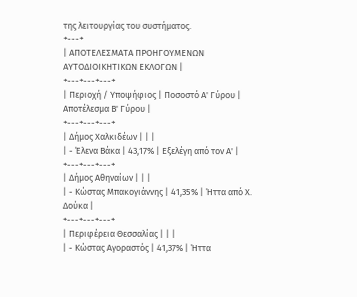της λειτουργίας του συστήματος.
+---+
| ΑΠΟΤΕΛΕΣΜΑΤΑ ΠΡΟΗΓΟΥΜΕΝΩΝ ΑΥΤΟΔΙΟΙΚΗΤΙΚΩΝ ΕΚΛΟΓΩΝ |
+---+---+---+
| Περιοχή / Υποψήφιος | Ποσοστό Α' Γύρου | Αποτέλεσμα Β' Γύρου |
+---+---+---+
| Δήμος Χαλκιδέων | | |
| - Έλενα Βάκα | 43,17% | Εξελέγη από τον Α' |
+---+---+---+
| Δήμος Αθηναίων | | |
| - Κώστας Μπακογιάννης | 41,35% | Ήττα από Χ. Δούκα |
+---+---+---+
| Περιφέρεια Θεσσαλίας | | |
| - Κώστας Αγοραστός | 41,37% | Ήττα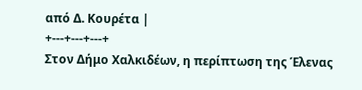από Δ. Κουρέτα |
+---+---+---+
Στον Δήμο Χαλκιδέων, η περίπτωση της Έλενας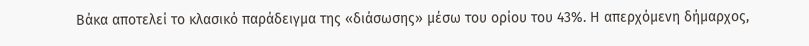Βάκα αποτελεί το κλασικό παράδειγμα της «διάσωσης» μέσω του ορίου του 43%. Η απερχόμενη δήμαρχος,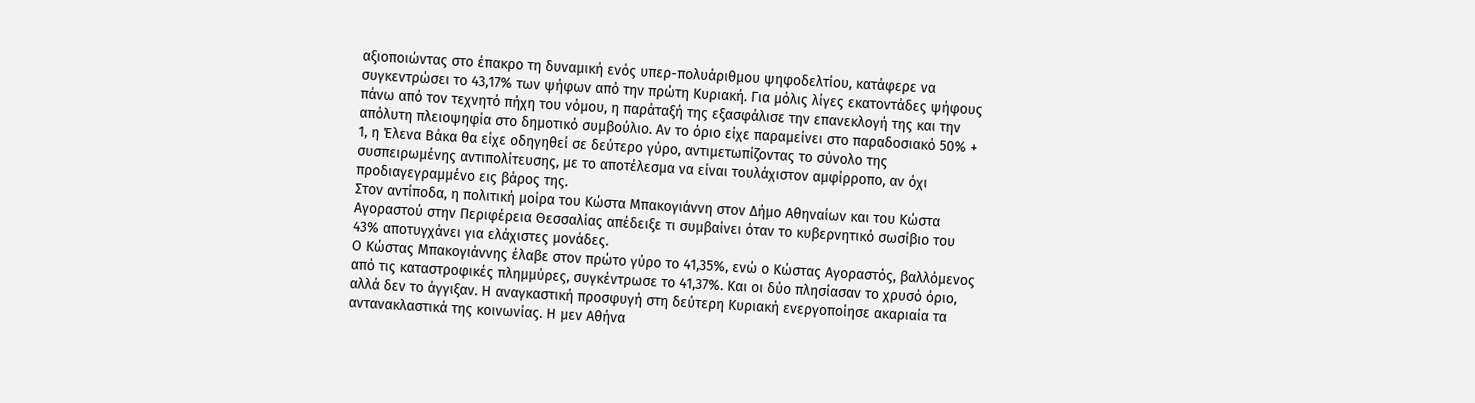αξιοποιώντας στο έπακρο τη δυναμική ενός υπερ-πολυάριθμου ψηφοδελτίου, κατάφερε να συγκεντρώσει το 43,17% των ψήφων από την πρώτη Κυριακή. Για μόλις λίγες εκατοντάδες ψήφους πάνω από τον τεχνητό πήχη του νόμου, η παράταξή της εξασφάλισε την επανεκλογή της και την απόλυτη πλειοψηφία στο δημοτικό συμβούλιο. Αν το όριο είχε παραμείνει στο παραδοσιακό 50% + 1, η Έλενα Βάκα θα είχε οδηγηθεί σε δεύτερο γύρο, αντιμετωπίζοντας το σύνολο της συσπειρωμένης αντιπολίτευσης, με το αποτέλεσμα να είναι τουλάχιστον αμφίρροπο, αν όχι προδιαγεγραμμένο εις βάρος της.
Στον αντίποδα, η πολιτική μοίρα του Κώστα Μπακογιάννη στον Δήμο Αθηναίων και του Κώστα Αγοραστού στην Περιφέρεια Θεσσαλίας απέδειξε τι συμβαίνει όταν το κυβερνητικό σωσίβιο του 43% αποτυγχάνει για ελάχιστες μονάδες.
Ο Κώστας Μπακογιάννης έλαβε στον πρώτο γύρο το 41,35%, ενώ ο Κώστας Αγοραστός, βαλλόμενος από τις καταστροφικές πλημμύρες, συγκέντρωσε το 41,37%. Και οι δύο πλησίασαν το χρυσό όριο, αλλά δεν το άγγιξαν. Η αναγκαστική προσφυγή στη δεύτερη Κυριακή ενεργοποίησε ακαριαία τα αντανακλαστικά της κοινωνίας. Η μεν Αθήνα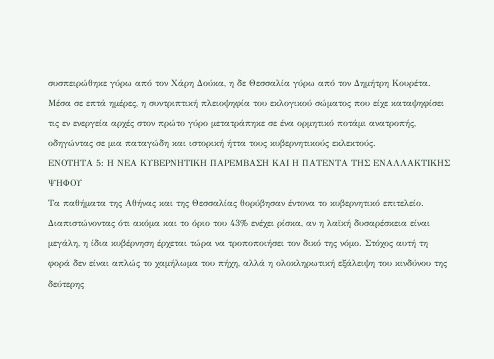συσπειρώθηκε γύρω από τον Χάρη Δούκα, η δε Θεσσαλία γύρω από τον Δημήτρη Κουρέτα. Μέσα σε επτά ημέρες, η συντριπτική πλειοψηφία του εκλογικού σώματος που είχε καταψηφίσει τις εν ενεργεία αρχές στον πρώτο γύρο μετατράπηκε σε ένα ορμητικό ποτάμι ανατροπής, οδηγώντας σε μια παταγώδη και ιστορική ήττα τους κυβερνητικούς εκλεκτούς.
ΕΝΟΤΗΤΑ 5: Η ΝΕΑ ΚΥΒΕΡΝΗΤΙΚΗ ΠΑΡΕΜΒΑΣΗ ΚΑΙ Η ΠΑΤΕΝΤΑ ΤΗΣ ΕΝΑΛΛΑΚΤΙΚΗΣ ΨΗΦΟΥ
Τα παθήματα της Αθήνας και της Θεσσαλίας θορύβησαν έντονα το κυβερνητικό επιτελείο. Διαπιστώνοντας ότι ακόμα και το όριο του 43% ενέχει ρίσκα, αν η λαϊκή δυσαρέσκεια είναι μεγάλη, η ίδια κυβέρνηση έρχεται τώρα να τροποποιήσει τον δικό της νόμο. Στόχος αυτή τη φορά δεν είναι απλώς το χαμήλωμα του πήχη, αλλά η ολοκληρωτική εξάλειψη του κινδύνου της δεύτερης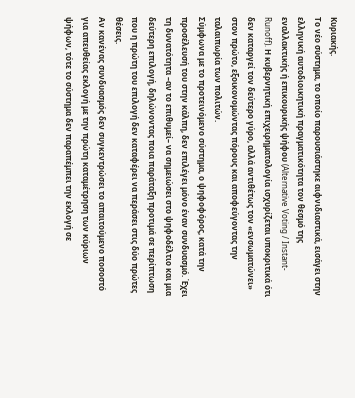Κυριακής.
Το νέο σύστημα, το οποίο παρουσιάστηκε αιφνιδιαστικά, εισάγει στην ελληνική αυτοδιοικητική πραγματικότητα τον θεσμό της εναλλακτικής ή επικουρικής ψήφου (Alternative Voting / Instant-Runoff). Η κυβερνητική επιχειρηματολογία ισχυρίζεται υποκριτικά ότι δεν καταργεί τον δεύτερο γύρο, αλλά αντιθέτως τον «ενσωματώνει» στον πρώτο, εξοικονομώντας πόρους και αποφεύγοντας την ταλαιπωρία των πολιτών.
Σύμφωνα με το προτεινόμενο σύστημα, ο ψηφοφόρος, κατά την προσέλευσή του στην κάλπη, δεν επιλέγει μόνο έναν συνδυασμό. Έχει τη δυνατότητα –αν το επιθυμεί– να σημειώσει στο ψηφοδέλτιο και μια δεύτερη επιλογή, δηλώνοντας ποια παράταξη προτιμά σε περίπτωση που η πρώτη του επιλογή δεν καταφέρει να περάσει στις δύο πρώτες θέσεις.
Αν κανένας συνδυασμός δεν συγκεντρώσει το απαιτούμενο ποσοστό για απευθείας εκλογή με την πρώτη καταμέτρηση των κύριων ψήφων, τότε το σύστημα δεν παραπέμπει την εκλογή σε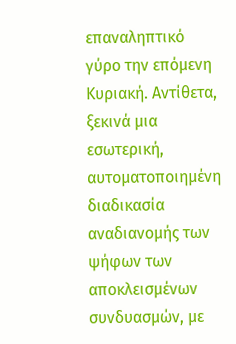επαναληπτικό γύρο την επόμενη Κυριακή. Αντίθετα, ξεκινά μια εσωτερική, αυτοματοποιημένη διαδικασία αναδιανομής των ψήφων των αποκλεισμένων συνδυασμών, με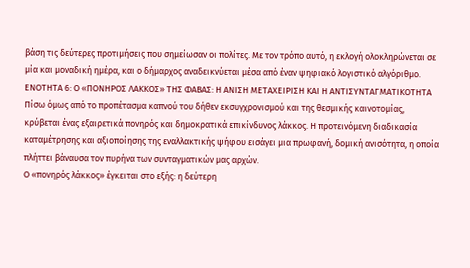βάση τις δεύτερες προτιμήσεις που σημείωσαν οι πολίτες. Με τον τρόπο αυτό, η εκλογή ολοκληρώνεται σε μία και μοναδική ημέρα, και ο δήμαρχος αναδεικνύεται μέσα από έναν ψηφιακό λογιστικό αλγόριθμο.
ΕΝΟΤΗΤΑ 6: Ο «ΠΟΝΗΡΟΣ ΛΑΚΚΟΣ» ΤΗΣ ΦΑΒΑΣ: Η ΑΝΙΣΗ ΜΕΤΑΧΕΙΡΙΣΗ ΚΑΙ Η ΑΝΤΙΣΥΝΤΑΓΜΑΤΙΚΟΤΗΤΑ
Πίσω όμως από το προπέτασμα καπνού του δήθεν εκσυγχρονισμού και της θεσμικής καινοτομίας, κρύβεται ένας εξαιρετικά πονηρός και δημοκρατικά επικίνδυνος λάκκος. Η προτεινόμενη διαδικασία καταμέτρησης και αξιοποίησης της εναλλακτικής ψήφου εισάγει μια πρωφανή, δομική ανισότητα, η οποία πλήττει βάναυσα τον πυρήνα των συνταγματικών μας αρχών.
Ο «πονηρός λάκκος» έγκειται στο εξής: η δεύτερη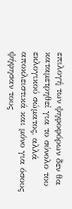επιλογή των ψηφοφόρων δεν θα καταμετρηθεί για το σύνολο του εκλογικού σώματος, αλλά αποκλειστικά και μόνο για όσους ψήφησαν τους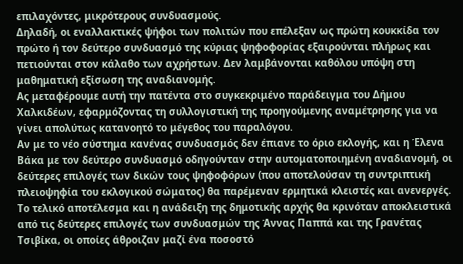επιλαχόντες, μικρότερους συνδυασμούς.
Δηλαδή, οι εναλλακτικές ψήφοι των πολιτών που επέλεξαν ως πρώτη κουκκίδα τον πρώτο ή τον δεύτερο συνδυασμό της κύριας ψηφοφορίας εξαιρούνται πλήρως και πετιούνται στον κάλαθο των αχρήστων. Δεν λαμβάνονται καθόλου υπόψη στη μαθηματική εξίσωση της αναδιανομής.
Ας μεταφέρουμε αυτή την πατέντα στο συγκεκριμένο παράδειγμα του Δήμου Χαλκιδέων, εφαρμόζοντας τη συλλογιστική της προηγούμενης αναμέτρησης για να γίνει απολύτως κατανοητό το μέγεθος του παραλόγου.
Αν με το νέο σύστημα κανένας συνδυασμός δεν έπιανε το όριο εκλογής, και η Έλενα Βάκα με τον δεύτερο συνδυασμό οδηγούνταν στην αυτοματοποιημένη αναδιανομή, οι δεύτερες επιλογές των δικών τους ψηφοφόρων (που αποτελούσαν τη συντριπτική πλειοψηφία του εκλογικού σώματος) θα παρέμεναν ερμητικά κλειστές και ανενεργές. Το τελικό αποτέλεσμα και η ανάδειξη της δημοτικής αρχής θα κρινόταν αποκλειστικά από τις δεύτερες επιλογές των συνδυασμών της Άννας Παππά και της Γρανέτας Τσιβίκα, οι οποίες άθροιζαν μαζί ένα ποσοστό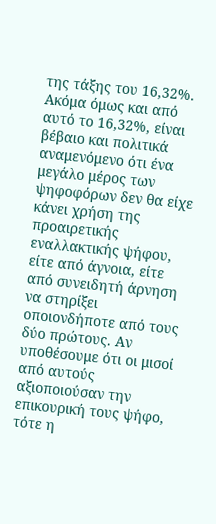της τάξης του 16,32%.
Ακόμα όμως και από αυτό το 16,32%, είναι βέβαιο και πολιτικά αναμενόμενο ότι ένα μεγάλο μέρος των ψηφοφόρων δεν θα είχε κάνει χρήση της προαιρετικής εναλλακτικής ψήφου, είτε από άγνοια, είτε από συνειδητή άρνηση να στηρίξει οποιονδήποτε από τους δύο πρώτους. Αν υποθέσουμε ότι οι μισοί από αυτούς αξιοποιούσαν την επικουρική τους ψήφο, τότε η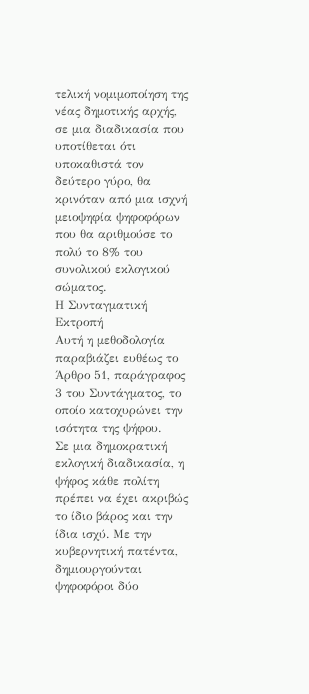τελική νομιμοποίηση της νέας δημοτικής αρχής, σε μια διαδικασία που υποτίθεται ότι υποκαθιστά τον δεύτερο γύρο, θα κρινόταν από μια ισχνή μειοψηφία ψηφοφόρων που θα αριθμούσε το πολύ το 8% του συνολικού εκλογικού σώματος.
Η Συνταγματική Εκτροπή
Αυτή η μεθοδολογία παραβιάζει ευθέως το Άρθρο 51, παράγραφος 3 του Συντάγματος, το οποίο κατοχυρώνει την ισότητα της ψήφου.
Σε μια δημοκρατική εκλογική διαδικασία, η ψήφος κάθε πολίτη πρέπει να έχει ακριβώς το ίδιο βάρος και την ίδια ισχύ. Με την κυβερνητική πατέντα, δημιουργούνται ψηφοφόροι δύο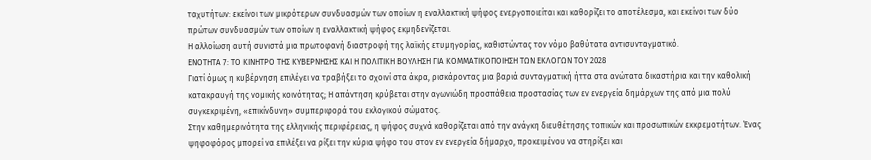ταχυτήτων: εκείνοι των μικρότερων συνδυασμών των οποίων η εναλλακτική ψήφος ενεργοποιείται και καθορίζει το αποτέλεσμα, και εκείνοι των δύο πρώτων συνδυασμών των οποίων η εναλλακτική ψήφος εκμηδενίζεται.
Η αλλοίωση αυτή συνιστά μια πρωτοφανή διαστροφή της λαϊκής ετυμηγορίας, καθιστώντας τον νόμο βαθύτατα αντισυνταγματικό.
ΕΝΟΤΗΤΑ 7: ΤΟ ΚΙΝΗΤΡΟ ΤΗΣ ΚΥΒΕΡΝΗΣΗΣ ΚΑΙ Η ΠΟΛΙΤΙΚΗ ΒΟΥΛΗΣΗ ΓΙΑ ΚΟΜΜΑΤΙΚΟΠΟΙΗΣΗ ΤΩΝ ΕΚΛΟΓΩΝ ΤΟΥ 2028
Γιατί όμως η κυβέρνηση επιλέγει να τραβήξει το σχοινί στα άκρα, ρισκάροντας μια βαριά συνταγματική ήττα στα ανώτατα δικαστήρια και την καθολική κατακραυγή της νομικής κοινότητας; Η απάντηση κρύβεται στην αγωνιώδη προσπάθεια προστασίας των εν ενεργεία δημάρχων της από μια πολύ συγκεκριμένη, «επικίνδυνη» συμπεριφορά του εκλογικού σώματος.
Στην καθημερινότητα της ελληνικής περιφέρειας, η ψήφος συχνά καθορίζεται από την ανάγκη διευθέτησης τοπικών και προσωπικών εκκρεμοτήτων. Ένας ψηφοφόρος μπορεί να επιλέξει να ρίξει την κύρια ψήφο του στον εν ενεργεία δήμαρχο, προκειμένου να στηρίξει και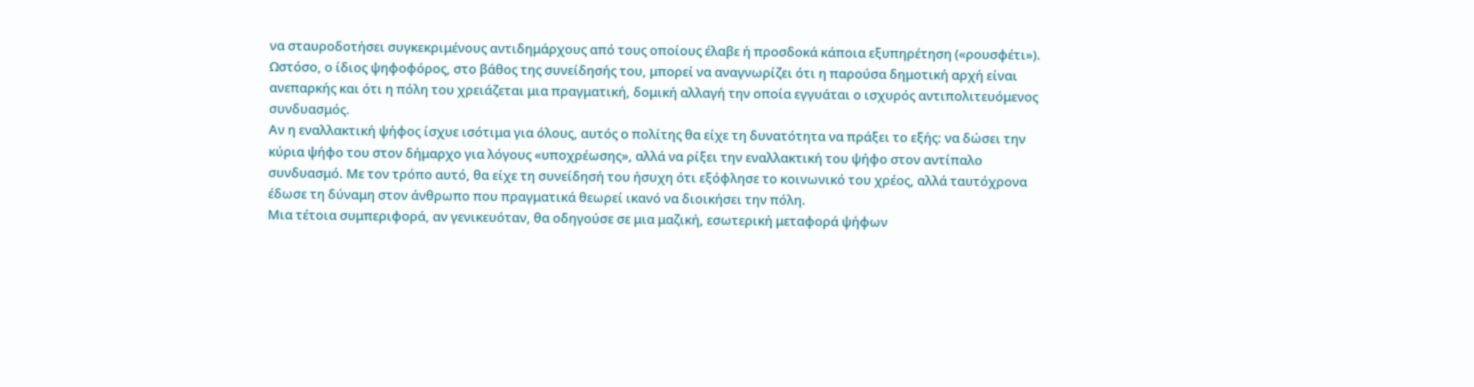να σταυροδοτήσει συγκεκριμένους αντιδημάρχους από τους οποίους έλαβε ή προσδοκά κάποια εξυπηρέτηση («ρουσφέτι»).
Ωστόσο, ο ίδιος ψηφοφόρος, στο βάθος της συνείδησής του, μπορεί να αναγνωρίζει ότι η παρούσα δημοτική αρχή είναι ανεπαρκής και ότι η πόλη του χρειάζεται μια πραγματική, δομική αλλαγή την οποία εγγυάται ο ισχυρός αντιπολιτευόμενος συνδυασμός.
Αν η εναλλακτική ψήφος ίσχυε ισότιμα για όλους, αυτός ο πολίτης θα είχε τη δυνατότητα να πράξει το εξής: να δώσει την κύρια ψήφο του στον δήμαρχο για λόγους «υποχρέωσης», αλλά να ρίξει την εναλλακτική του ψήφο στον αντίπαλο συνδυασμό. Με τον τρόπο αυτό, θα είχε τη συνείδησή του ήσυχη ότι εξόφλησε το κοινωνικό του χρέος, αλλά ταυτόχρονα έδωσε τη δύναμη στον άνθρωπο που πραγματικά θεωρεί ικανό να διοικήσει την πόλη.
Μια τέτοια συμπεριφορά, αν γενικευόταν, θα οδηγούσε σε μια μαζική, εσωτερική μεταφορά ψήφων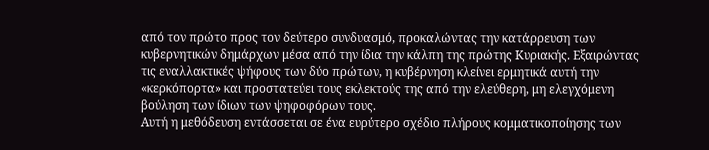από τον πρώτο προς τον δεύτερο συνδυασμό, προκαλώντας την κατάρρευση των κυβερνητικών δημάρχων μέσα από την ίδια την κάλπη της πρώτης Κυριακής. Εξαιρώντας τις εναλλακτικές ψήφους των δύο πρώτων, η κυβέρνηση κλείνει ερμητικά αυτή την «κερκόπορτα» και προστατεύει τους εκλεκτούς της από την ελεύθερη, μη ελεγχόμενη βούληση των ίδιων των ψηφοφόρων τους.
Αυτή η μεθόδευση εντάσσεται σε ένα ευρύτερο σχέδιο πλήρους κομματικοποίησης των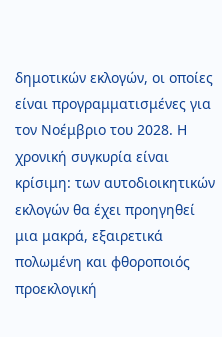δημοτικών εκλογών, οι οποίες είναι προγραμματισμένες για τον Νοέμβριο του 2028. Η χρονική συγκυρία είναι κρίσιμη: των αυτοδιοικητικών εκλογών θα έχει προηγηθεί μια μακρά, εξαιρετικά πολωμένη και φθοροποιός προεκλογική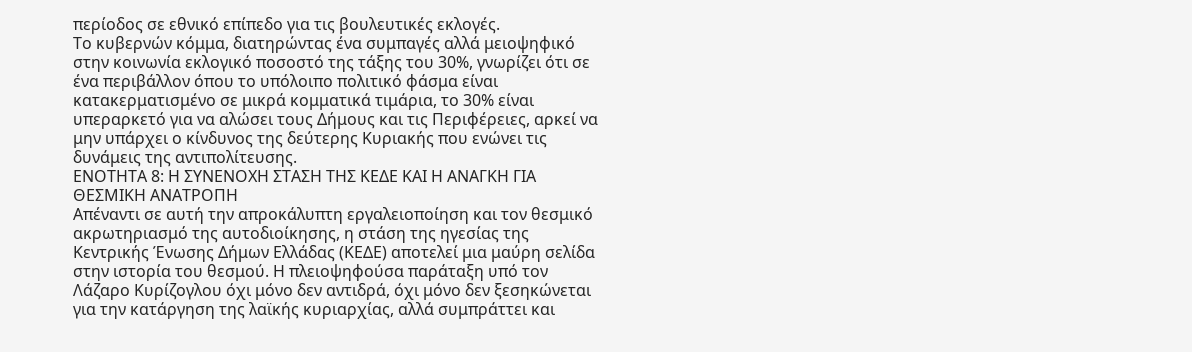περίοδος σε εθνικό επίπεδο για τις βουλευτικές εκλογές.
Το κυβερνών κόμμα, διατηρώντας ένα συμπαγές αλλά μειοψηφικό στην κοινωνία εκλογικό ποσοστό της τάξης του 30%, γνωρίζει ότι σε ένα περιβάλλον όπου το υπόλοιπο πολιτικό φάσμα είναι κατακερματισμένο σε μικρά κομματικά τιμάρια, το 30% είναι υπεραρκετό για να αλώσει τους Δήμους και τις Περιφέρειες, αρκεί να μην υπάρχει ο κίνδυνος της δεύτερης Κυριακής που ενώνει τις δυνάμεις της αντιπολίτευσης.
ΕΝΟΤΗΤΑ 8: Η ΣΥΝΕΝΟΧΗ ΣΤΑΣΗ ΤΗΣ ΚΕΔΕ ΚΑΙ Η ΑΝΑΓΚΗ ΓΙΑ ΘΕΣΜΙΚΗ ΑΝΑΤΡΟΠΗ
Απέναντι σε αυτή την απροκάλυπτη εργαλειοποίηση και τον θεσμικό ακρωτηριασμό της αυτοδιοίκησης, η στάση της ηγεσίας της Κεντρικής Ένωσης Δήμων Ελλάδας (ΚΕΔΕ) αποτελεί μια μαύρη σελίδα στην ιστορία του θεσμού. Η πλειοψηφούσα παράταξη υπό τον Λάζαρο Κυρίζογλου όχι μόνο δεν αντιδρά, όχι μόνο δεν ξεσηκώνεται για την κατάργηση της λαϊκής κυριαρχίας, αλλά συμπράττει και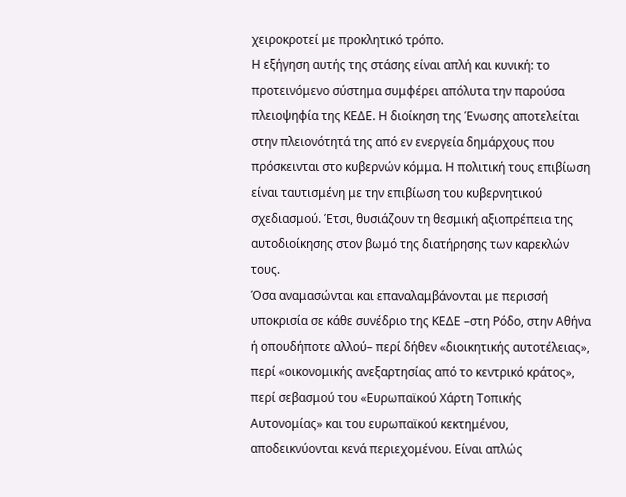χειροκροτεί με προκλητικό τρόπο.
Η εξήγηση αυτής της στάσης είναι απλή και κυνική: το προτεινόμενο σύστημα συμφέρει απόλυτα την παρούσα πλειοψηφία της ΚΕΔΕ. Η διοίκηση της Ένωσης αποτελείται στην πλειονότητά της από εν ενεργεία δημάρχους που πρόσκεινται στο κυβερνών κόμμα. Η πολιτική τους επιβίωση είναι ταυτισμένη με την επιβίωση του κυβερνητικού σχεδιασμού. Έτσι, θυσιάζουν τη θεσμική αξιοπρέπεια της αυτοδιοίκησης στον βωμό της διατήρησης των καρεκλών τους.
Όσα αναμασώνται και επαναλαμβάνονται με περισσή υποκρισία σε κάθε συνέδριο της ΚΕΔΕ –στη Ρόδο, στην Αθήνα ή οπουδήποτε αλλού– περί δήθεν «διοικητικής αυτοτέλειας», περί «οικονομικής ανεξαρτησίας από το κεντρικό κράτος», περί σεβασμού του «Ευρωπαϊκού Χάρτη Τοπικής Αυτονομίας» και του ευρωπαϊκού κεκτημένου, αποδεικνύονται κενά περιεχομένου. Είναι απλώς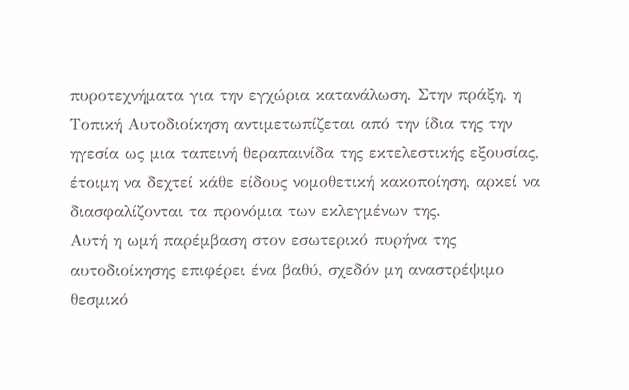πυροτεχνήματα για την εγχώρια κατανάλωση. Στην πράξη, η Τοπική Αυτοδιοίκηση αντιμετωπίζεται από την ίδια της την ηγεσία ως μια ταπεινή θεραπαινίδα της εκτελεστικής εξουσίας, έτοιμη να δεχτεί κάθε είδους νομοθετική κακοποίηση, αρκεί να διασφαλίζονται τα προνόμια των εκλεγμένων της.
Αυτή η ωμή παρέμβαση στον εσωτερικό πυρήνα της αυτοδιοίκησης επιφέρει ένα βαθύ, σχεδόν μη αναστρέψιμο θεσμικό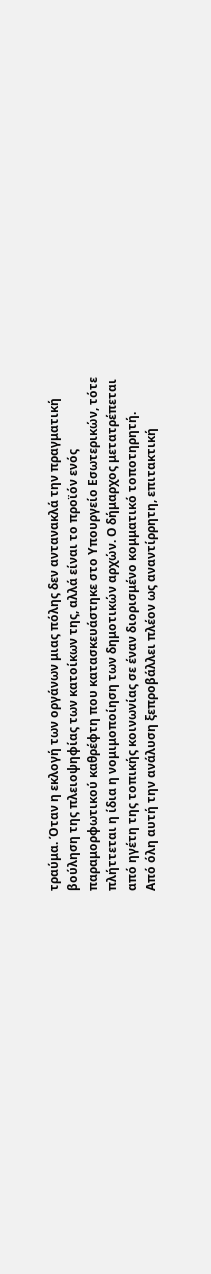τραύμα. Όταν η εκλογή των οργάνων μιας πόλης δεν αντανακλά την πραγματική βούληση της πλειοψηφίας των κατοίκων της, αλλά είναι το προϊόν ενός παραμορφωτικού καθρέφτη που κατασκευάστηκε στο Υπουργείο Εσωτερικών, τότε πλήττεται η ίδια η νομιμοποίηση των δημοτικών αρχών. Ο δήμαρχος μετατρέπεται από ηγέτη της τοπικής κοινωνίας σε έναν διορισμένο κομματικό τοποτηρητή.
Από όλη αυτή την ανάλυση ξεπροβάλλει πλέον ως αναντίρρητη, επιτακτική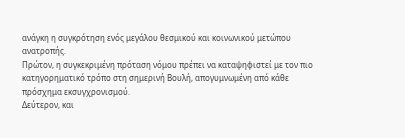ανάγκη η συγκρότηση ενός μεγάλου θεσμικού και κοινωνικού μετώπου ανατροπής.
Πρώτον, η συγκεκριμένη πρόταση νόμου πρέπει να καταψηφιστεί με τον πιο κατηγορηματικό τρόπο στη σημερινή Βουλή, απογυμνωμένη από κάθε πρόσχημα εκσυγχρονισμού.
Δεύτερον, και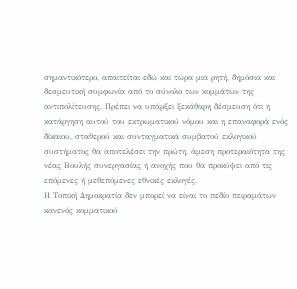σημαντικότερο, απαιτείται εδώ και τώρα μια ρητή, δημόσια και δεσμευτική συμφωνία από το σύνολο των κομμάτων της αντιπολίτευσης. Πρέπει να υπάρξει ξεκάθαρη δέσμευση ότι η κατάργηση αυτού του εκτρωματικού νόμου και η επαναφορά ενός δίκαιου, σταθερού και συνταγματικά συμβατού εκλογικού συστήματος θα αποτελέσει την πρώτη, άμεση προτεραιότητα της νέας Βουλής συνεργασίας ή ανοχής που θα προκύψει από τις επόμενες ή μεθεπόμενες εθνικές εκλογές.
Η Τοπική Δημοκρατία δεν μπορεί να είναι το πεδίο πειραμάτων κανενός κομματικού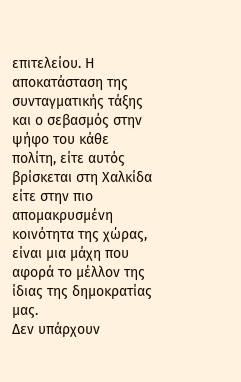επιτελείου. Η αποκατάσταση της συνταγματικής τάξης και ο σεβασμός στην ψήφο του κάθε πολίτη, είτε αυτός βρίσκεται στη Χαλκίδα είτε στην πιο απομακρυσμένη κοινότητα της χώρας, είναι μια μάχη που αφορά το μέλλον της ίδιας της δημοκρατίας μας.
Δεν υπάρχουν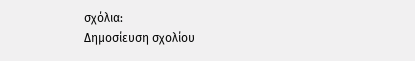σχόλια:
Δημοσίευση σχολίου